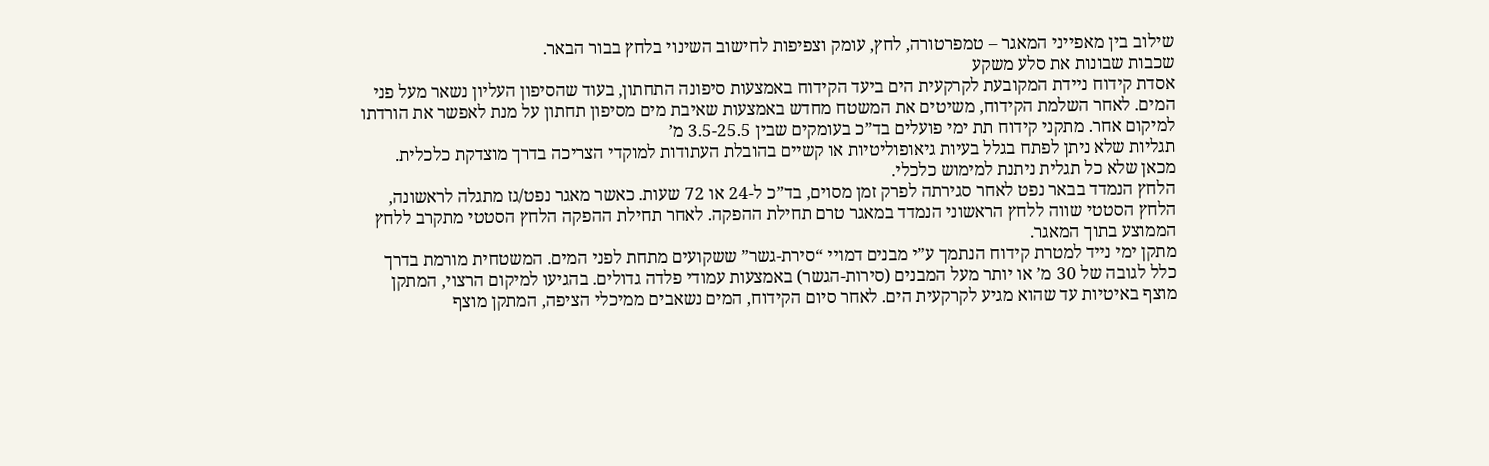שילוב בין מאפייני המאגר – טמפרטורה, לחץ, עומק וצפיפות לחישוב השינוי בלחץ בבור הבאר.
שכבות שבונות את סלע משקע
אסדת קידוח ניידת המקובעת לקרקעית הים ביעד הקידוח באמצעות סיפונה התחתון, בעוד שהסיפון העליון נשאר מעל פני המים. לאחר השלמת הקידוח, משיטים את המשטח מחדש באמצעות שאיבת מים מסיפון תחתון על מנת לאפשר את הורדתו למיקום אחר. מתקני קידוח תת ימי פועלים בד”כ בעומקים שבין 3.5-25.5 מ’
תגליות שלא ניתן לפתח בגלל בעיות גיאופוליטיות או קשיים בהובלת העתודות למוקדי הצריכה בדרך מוצדקת כלכלית. מכאן שלא כל תגלית ניתנת למימוש כלכלי.
הלחץ הנמדד בבאר נפט לאחר סגירתה לפרק זמן מסוים, בד”כ ל-24 או 72 שעות. כאשר מאגר נפט/גז מתגלה לראשונה, הלחץ הסטטי שווה ללחץ הראשוני הנמדד במאגר טרם תחילת ההפקה. לאחר תחילת ההפקה הלחץ הסטטי מתקרב ללחץ הממוצע בתוך המאגר.
מתקן ימי נייד למטרת קידוח הנתמך ע”י מבנים דמויי “סירת-גשר” ששקועים מתחת לפני המים. המשטחית מורמת בדרך כלל לגובה של 30 מ’ או יותר מעל המבנים (סירות-הגשר) באמצעות עמודי פלדה גדולים. בהגיעו למיקום הרצוי, המתקן מוצף באיטיות עד שהוא מגיע לקרקעית הים. לאחר סיום הקידוח, המים נשאבים ממיכלי הציפה, המתקן מוצף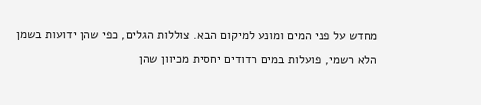מחדש על פני המים ומונע למיקום הבא. צוללות הגלים, כפי שהן ידועות בשמן הלא רשמי, פועלות במים רדודים יחסית מכיוון שהן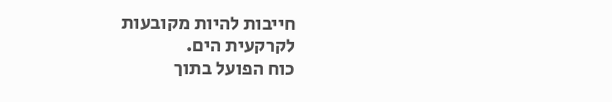חייבות להיות מקובעות לקרקעית הים.
כוח הפועל בתוך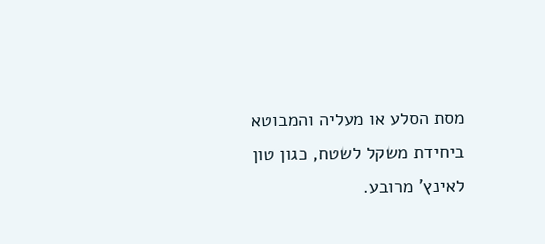מסת הסלע או מעליה והמבוטא ביחידת משקל לשטח, כגון טון לאינץ’ מרובע.